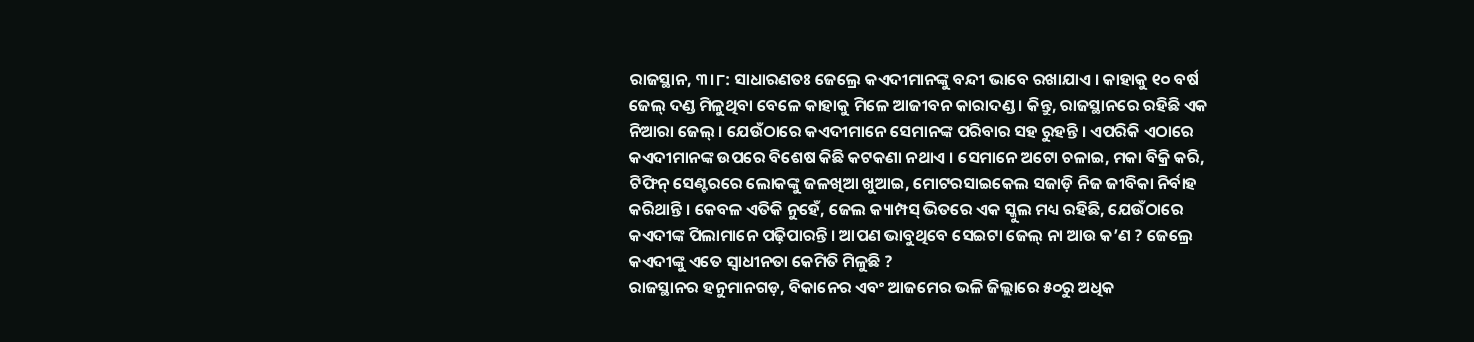ରାଜସ୍ଥାନ, ୩।୮: ସାଧାରଣତଃ ଜେଲ୍ରେ କଏଦୀମାନଙ୍କୁ ବନ୍ଦୀ ଭାବେ ରଖାଯାଏ । କାହାକୁ ୧୦ ବର୍ଷ ଜେଲ୍ ଦଣ୍ଡ ମିଳୁଥିବା ବେଳେ କାହାକୁ ମିଳେ ଆଜୀବନ କାରାଦଣ୍ଡ । କିନ୍ତୁ, ରାଜସ୍ଥାନରେ ରହିଛି ଏକ ନିଆରା ଜେଲ୍ । ଯେଉଁଠାରେ କଏଦୀମାନେ ସେମାନଙ୍କ ପରିବାର ସହ ରୁହନ୍ତି । ଏପରିକି ଏଠାରେ କଏଦୀମାନଙ୍କ ଉପରେ ବିଶେଷ କିଛି କଟକଣା ନଥାଏ । ସେମାନେ ଅଟୋ ଚଳାଇ, ମକା ବିକ୍ରି କରି, ଟିଫିନ୍ ସେଣ୍ଟରରେ ଲୋକଙ୍କୁ ଜଳଖିଆ ଖୁଆଇ, ମୋଟରସାଇକେଲ ସଜାଡ଼ି ନିଜ ଜୀବିକା ନିର୍ବାହ କରିଥାନ୍ତି । କେବଳ ଏତିକି ନୁହେଁ, ଜେଲ କ୍ୟାମ୍ପସ୍ ଭିତରେ ଏକ ସ୍କୁଲ ମଧ୍ୟ ରହିଛି, ଯେଉଁଠାରେ କଏଦୀଙ୍କ ପିଲାମାନେ ପଢ଼ିପାରନ୍ତି । ଆପଣ ଭାବୁଥିବେ ସେଇଟା ଜେଲ୍ ନା ଆଉ କ’ଣ ? ଜେଲ୍ରେ କଏଦୀଙ୍କୁ ଏତେ ସ୍ୱାଧୀନତା କେମିତି ମିଳୁଛି ?
ରାଜସ୍ଥାନର ହନୁମାନଗଡ଼, ବିକାନେର ଏବଂ ଆଜମେର ଭଳି ଜିଲ୍ଲାରେ ୫୦ରୁ ଅଧିକ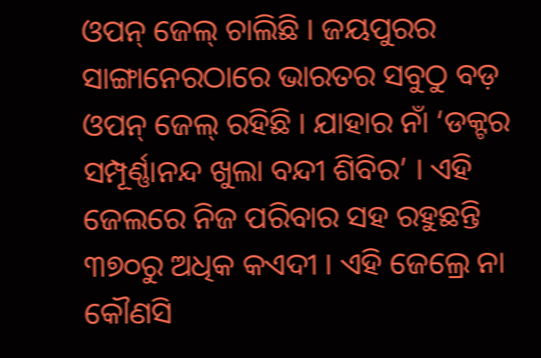ଓପନ୍ ଜେଲ୍ ଚାଲିଛି । ଜୟପୁରର ସାଙ୍ଗାନେରଠାରେ ଭାରତର ସବୁଠୁ ବଡ଼ ଓପନ୍ ଜେଲ୍ ରହିଛି । ଯାହାର ନାଁ ‘ଡକ୍ଟର ସମ୍ପୂର୍ଣ୍ଣାନନ୍ଦ ଖୁଲା ବନ୍ଦୀ ଶିବିର’ । ଏହି ଜେଲରେ ନିଜ ପରିବାର ସହ ରହୁଛନ୍ତି ୩୭୦ରୁ ଅଧିକ କଏଦୀ । ଏହି ଜେଲ୍ରେ ନା କୌଣସି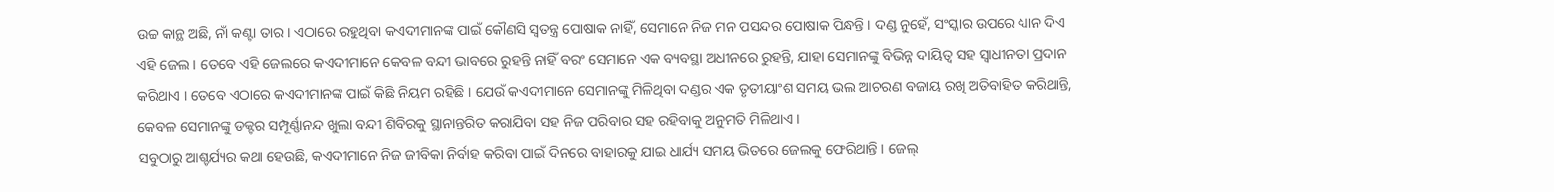ଉଚ୍ଚ କାନ୍ଥ ଅଛି, ନାଁ କଣ୍ଟା ତାର । ଏଠାରେ ରହୁଥିବା କଏଦୀମାନଙ୍କ ପାଇଁ କୌଣସି ସ୍ୱତନ୍ତ୍ର ପୋଷାକ ନାହିଁ, ସେମାନେ ନିଜ ମନ ପସନ୍ଦର ପୋଷାକ ପିନ୍ଧନ୍ତି । ଦଣ୍ଡ ନୁହେଁ, ସଂସ୍କାର ଉପରେ ଧ୍ୟାନ ଦିଏ ଏହି ଜେଲ । ତେବେ ଏହି ଜେଲରେ କଏଦୀମାନେ କେବଳ ବନ୍ଦୀ ଭାବରେ ରୁହନ୍ତି ନାହିଁ ବରଂ ସେମାନେ ଏକ ବ୍ୟବସ୍ଥା ଅଧୀନରେ ରୁହନ୍ତି, ଯାହା ସେମାନଙ୍କୁ ବିଭିନ୍ନ ଦାୟିତ୍ୱ ସହ ସ୍ୱାଧୀନତା ପ୍ରଦାନ କରିଥାଏ । ତେବେ ଏଠାରେ କଏଦୀମାନଙ୍କ ପାଇଁ କିଛି ନିୟମ ରହିଛି । ଯେଉଁ କଏଦୀମାନେ ସେମାନଙ୍କୁ ମିଳିଥିବା ଦଣ୍ଡର ଏକ ତୃତୀୟାଂଶ ସମୟ ଭଲ ଆଚରଣ ବଜାୟ ରଖି ଅତିବାହିତ କରିଥାନ୍ତି, କେବଳ ସେମାନଙ୍କୁ ଡକ୍ଟର ସମ୍ପୂର୍ଣ୍ଣାନନ୍ଦ ଖୁଲା ବନ୍ଦୀ ଶିବିରକୁ ସ୍ଥାନାନ୍ତରିତ କରାଯିବା ସହ ନିଜ ପରିବାର ସହ ରହିବାକୁ ଅନୁମତି ମିଳିଥାଏ ।
ସବୁଠାରୁ ଆଶ୍ଚର୍ଯ୍ୟର କଥା ହେଉଛି, କଏଦୀମାନେ ନିଜ ଜୀବିକା ନିର୍ବାହ କରିବା ପାଇଁ ଦିନରେ ବାହାରକୁ ଯାଇ ଧାର୍ଯ୍ୟ ସମୟ ଭିତରେ ଜେଲକୁ ଫେରିଥାନ୍ତି । ଜେଲ୍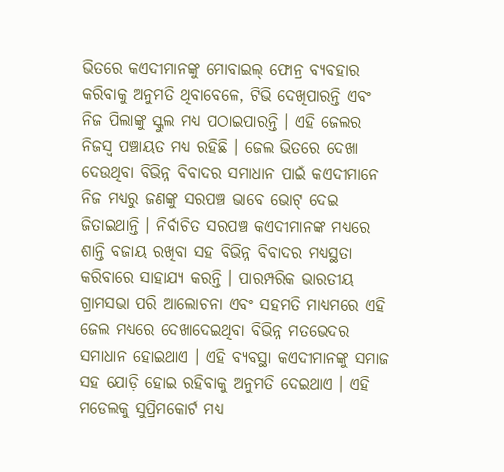ଭିତରେ କଏଦୀମାନଙ୍କୁ ମୋବାଇଲ୍ ଫୋନ୍ର ବ୍ୟବହାର କରିବାକୁ ଅନୁମତି ଥିବାବେଳେ, ଟିଭି ଦେଖିପାରନ୍ତି ଏବଂ ନିଜ ପିଲାଙ୍କୁ ସ୍କୁଲ ମଧ୍ୟ ପଠାଇପାରନ୍ତି । ଏହି ଜେଲର ନିଜସ୍ୱ ପଞ୍ଚାୟତ ମଧ୍ୟ ରହିଛି । ଜେଲ ଭିତରେ ଦେଖା ଦେଉଥିବା ବିଭିନ୍ନ ବିବାଦର ସମାଧାନ ପାଇଁ କଏଦୀମାନେ ନିଜ ମଧ୍ୟରୁ ଜଣଙ୍କୁ ସରପଞ୍ଚ ଭାବେ ଭୋଟ୍ ଦେଇ ଜିତାଇଥାନ୍ତି । ନିର୍ବାଚିତ ସରପଞ୍ଚ କଏଦୀମାନଙ୍କ ମଧ୍ୟରେ ଶାନ୍ତି ବଜାୟ ରଖିବା ସହ ବିଭିନ୍ନ ବିବାଦର ମଧ୍ୟସ୍ଥତା କରିବାରେ ସାହାଯ୍ୟ କରନ୍ତି । ପାରମ୍ପରିକ ଭାରତୀୟ ଗ୍ରାମସଭା ପରି ଆଲୋଚନା ଏବଂ ସହମତି ମାଧ୍ୟମରେ ଏହି ଜେଲ ମଧ୍ୟରେ ଦେଖାଦେଇଥିବା ବିଭିନ୍ନ ମତଭେଦର ସମାଧାନ ହୋଇଥାଏ । ଏହି ବ୍ୟବସ୍ଥା କଏଦୀମାନଙ୍କୁ ସମାଜ ସହ ଯୋଡ଼ି ହୋଇ ରହିବାକୁ ଅନୁମତି ଦେଇଥାଏ । ଏହି ମଡେଲକୁ ସୁପ୍ରିମକୋର୍ଟ ମଧ୍ୟ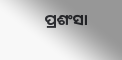ପ୍ରଶଂସା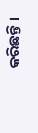କରିଛନ୍ତି ।